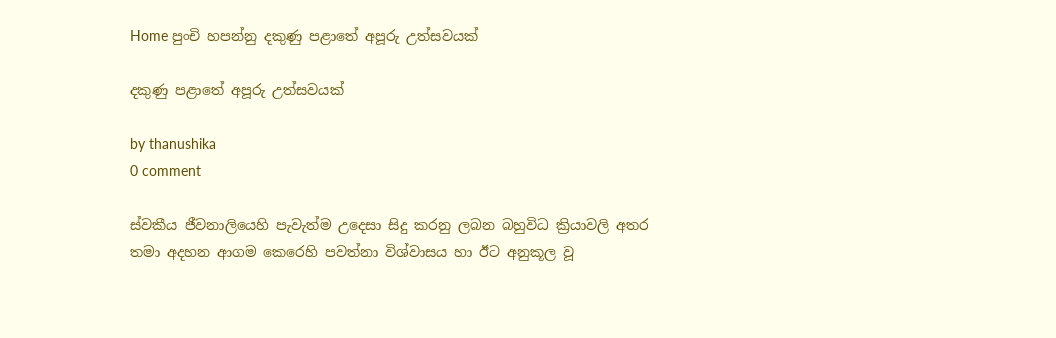Home පුංචි හපන්නු දකුණු පළාතේ අපූරු උත්සවයක්

දකුණු පළාතේ අපූරු උත්සවයක්

by thanushika
0 comment

ස්වකීය ජීවනාලියෙහි පැවැත්ම උදෙසා සිදු කරනු ලබන බහුවිධ ක්‍රියාවලි අතර තමා අදහන ආගම කෙරෙහි පවත්නා විශ්වාසය හා ඊට අනුකූල වූ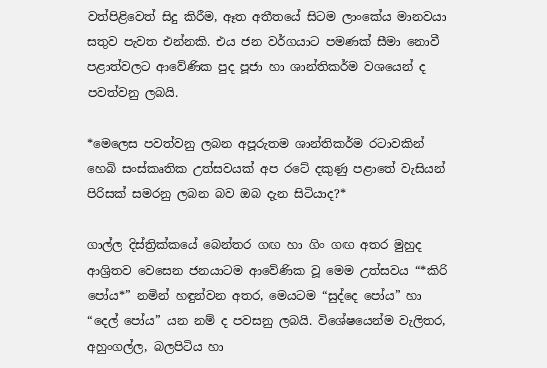වත්පිළිවෙත් සිදු කිරීම, ඈත අතීතයේ සිටම ලාංකේය මානවයා සතුව පැවත එන්නකි. එය ජන වර්ගයාට පමණක් සීමා නොවී පළාත්වලට ආවේණික පුද පූජා හා ශාන්තිකර්ම වශයෙන් ද පවත්වනු ලබයි.

*මෙලෙස පවත්වනු ලබන අපූරුතම ශාන්තිකර්ම රටාවකින් හෙබි සංස්කෘතික උත්සවයක් අප රටේ දකුණු පළාතේ වැසියන් පිරිසක් සමරනු ලබන බව ඔබ දැන සිටියාද?*

ගාල්ල දිස්ත්‍රික්කයේ බෙන්තර ගඟ හා ගිං ගඟ අතර මුහුද ආශ්‍රිතව වෙසෙන ජනයාටම ආවේණික වූ මෙම උත්සවය “*කිරි පෝය*” නමින් හඳුන්වන අතර, මෙයටම “සුද්දෙ පෝය” හා “දෙල් පෝය” යන නම් ද පවසනු ලබයි. විශේෂයෙන්ම වැලිතර, අහුංගල්ල, බලපිටිය හා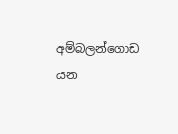අම්බලන්ගොඩ යන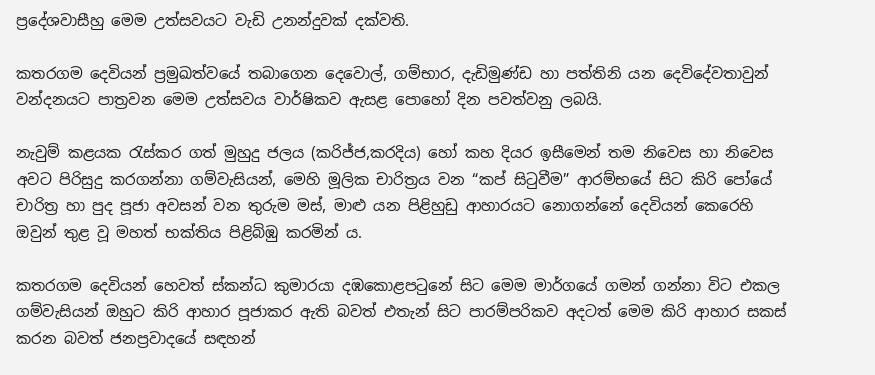ප්‍රදේශවාසීහු මෙම උත්සවයට වැඩි උනන්දුවක් දක්වති.

කතරගම දෙවියන් ප්‍රමුඛත්වයේ තබාගෙන දෙවොල්, ගම්භාර, දැඩිමුණ්ඩ හා පත්තිනි යන දෙවිදේවතාවුන් වන්දනයට පාත්‍රවන මෙම උත්සවය වාර්ෂිකව ඇසළ පොහෝ දින පවත්වනු ලබයි.

නැවුම් කළයක රැස්කර ගත් මුහුදු ජලය (කරිජ්ජ,කරදිය) හෝ කහ දියර ඉසීමෙන් තම නිවෙස හා නිවෙස අවට පිරිසුදු කරගන්නා ගම්වැසියන්, මෙහි මූලික චාරිත්‍රය වන “කප් සිටුවීම” ආරම්භයේ සිට කිරි පෝයේ චාරිත්‍ර හා පුද පූජා අවසන් වන තුරුම මස්, මාළු යන පිළිහුඩු ආහාරයට නොගන්නේ දෙවියන් කෙරෙහි ඔවුන් තුළ වූ මහත් භක්තිය පිළිබිඹු කරමින් ය.

කතරගම දෙවියන් හෙවත් ස්කන්ධ කුමාරයා දඹකොළපටුනේ සිට මෙම මාර්ගයේ ගමන් ගන්නා විට එකල ගම්වැසියන් ඔහුට කිරි ආහාර පූජාකර ඇති බවත් එතැන් සිට පාරම්පරිකව අදටත් මෙම කිරි ආහාර සකස් කරන බවත් ජනප්‍රවාදයේ සඳහන්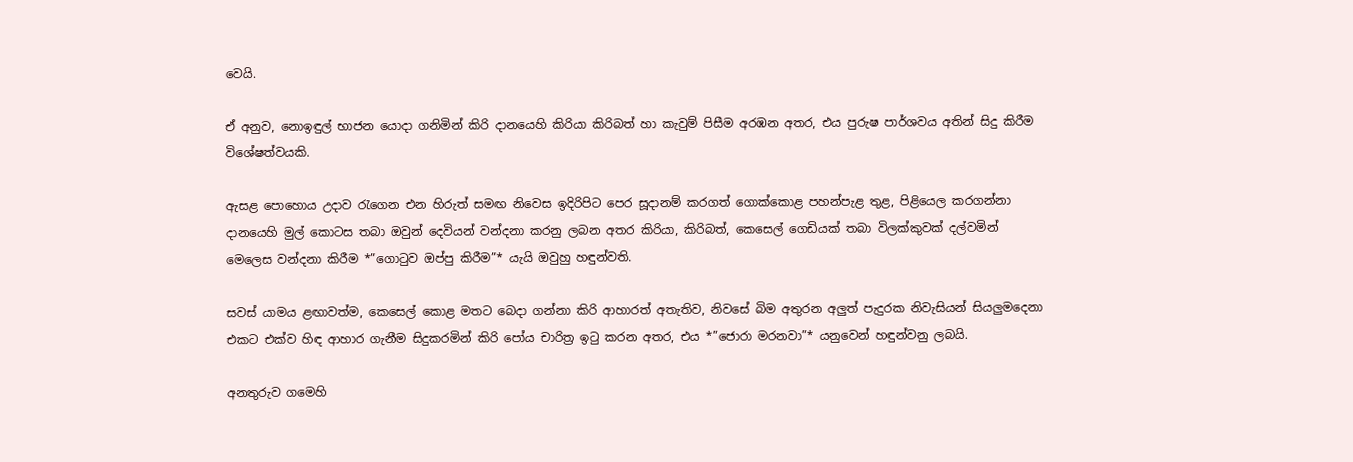වෙයි.

ඒ අනුව, නොඉඳුල් භාජන යොදා ගනිමින් කිරි දානයෙහි කිරියා කිරිබත් හා කැවුම් පිසීම අරඹන අතර, එය පුරුෂ පාර්ශවය අතින් සිදු කිරීම විශේෂත්වයකි.

ඇසළ පොහොය උදාව රැගෙන එන හිරුත් සමඟ නිවෙස ඉදිරිපිට පෙර සූදානම් කරගත් ගොක්කොළ පහන්පැළ තුළ, පිළියෙල කරගන්නා දානයෙහි මුල් කොටස තබා ඔවුන් දෙවියන් වන්දනා කරනු ලබන අතර කිරියා, කිරිබත්, කෙසෙල් ගෙඩියක් තබා විලක්කුවක් දල්වමින් මෙලෙස වන්දනා කිරීම *”ගොටුව ඔප්පු කිරීම”* යැයි ඔවුහු හඳුන්වති.

සවස් යාමය ළඟාවත්ම, කෙසෙල් කොළ මතට බෙදා ගන්නා කිරි ආහාරත් අතැතිව, නිවසේ බිම අතුරන අලුත් පැදුරක නිවැසියන් සියලුමදෙනා එකට එක්ව හිඳ ආහාර ගැනීම සිදුකරමින් කිරි පෝය චාරිත්‍ර ඉටු කරන අතර, එය *”ජොරා මරනවා”* යනුවෙන් හඳුන්වනු ලබයි.

අනතුරුව ගමෙහි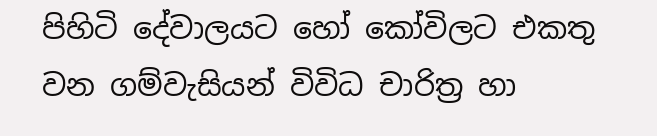පිහිටි දේවාලයට හෝ කෝවිලට එකතු වන ගම්වැසියන් විවිධ චාරිත්‍ර හා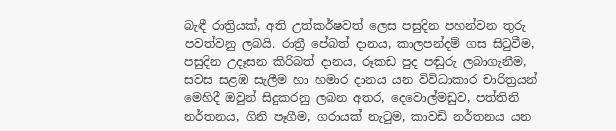බැඳී රාත්‍රියක්, අති උත්කර්ෂවත් ලෙස පසුදින පහන්වන තුරු පවත්වනු ලබයි. රාත්‍රී පේබත් දානය, කාලපන්දම් ගස සිටුවීම, පසුදින උදෑසන කිරිබත් දානය, රූකඩ පුද පඬුරු ලබාගැනීම, සවස සළඹ සැලීම හා හමාර දානය යන විවිධාකාර චාරිත්‍රයන් මෙහිදී ඔවුන් සිදුකරනු ලබන අතර, දෙවොල්මඩුව, පත්තිනි නර්තනය, ගිනි පෑගීම, ගරායක් නැටුම, කාවඩි නර්තනය යන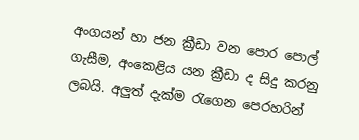අංගයන් හා ජන ක්‍රීඩා වන පොර පොල් ගැසීම, අංකෙළිය යන ක්‍රීඩා ද සිදු කරනු ලබයි. අලුත් දැක්ම රැගෙන පෙරහරින්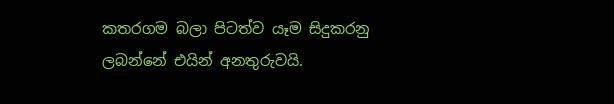කතරගම බලා පිටත්ව යෑම සිදුකරනු ලබන්නේ එයින් අනතුරුවයි.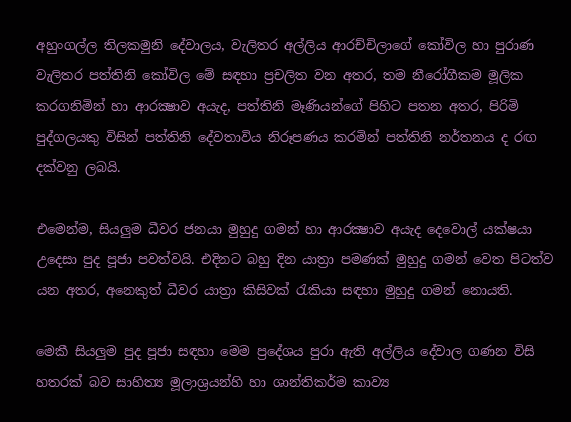අහුංගල්ල තිලකමුනි දේවාලය, වැලිතර අල්ලිය ආරච්චිලාගේ කෝවිල හා පුරාණ වැලිතර පත්තිනි කෝවිල මේ සඳහා ප්‍රචලිත වන අතර, තම නීරෝගීකම මූලික කරගනිමින් හා ආරක්‍ෂාව අයැද, පත්තිනි මෑණියන්ගේ පිහිට පතන අතර, පිරිමි පුද්ගලයකු විසින් පත්තිනි දේවතාවිය නිරූපණය කරමින් පත්තිනි නර්තනය ද රඟ දක්වනු ලබයි.

එමෙන්ම, සියලුම ධීවර ජනයා මුහුදු ගමන් හා ආරක්‍ෂාව අයැද දෙවොල් යක්ෂයා උදෙසා පුද පූජා පවත්වයි. එදිනට බහු දින යාත්‍රා පමණක් මුහුදු ගමන් වෙත පිටත්ව යන අතර, අනෙකුත් ධීවර යාත්‍රා කිසිවක් රැකියා සඳහා මුහුදු ගමන් නොයති.

මෙකී සියලුම පුද පූජා සඳහා මෙම ප්‍රදේශය පුරා ඇති අල්ලිය දේවාල ගණන විසි හතරක් බව සාහිත්‍ය මූලාශ්‍රයන්හි හා ශාන්තිකර්ම කාව්‍ය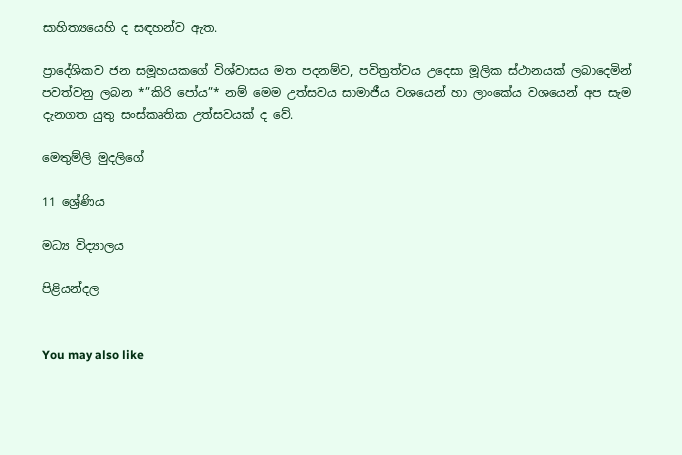සාහිත්‍යයෙහි ද සඳහන්ව ඇත.

ප්‍රාදේශිකව ජන සමූහයකගේ විශ්වාසය මත පදනම්ව, පවිත්‍රත්වය උදෙසා මූලික ස්ථානයක් ලබාදෙමින් පවත්වනු ලබන *”කිරි පෝය”* නම් මෙම උත්සවය සාමාජීය වශයෙන් හා ලාංකේය වශයෙන් අප සැම දැනගත යුතු සංස්කෘතික උත්සවයක් ද වේ.

මෙතුම්ලි මුදලිගේ

11 ශ්‍රේණිය

මධ්‍ය විද්‍යාලය

පිළියන්දල


You may also like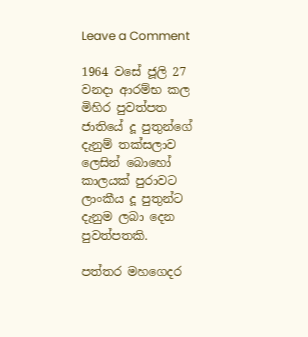Leave a Comment

1964 වසේ ජූලි 27 වනදා ආරම්භ කල මිහිර පුවත්පත ජාතියේ දූ පුතුන්ගේ දැනුම් තක්සලාව ලෙසින් බොහෝ කාලයක් පුරාවට ලාංකීය දූ පුතුන්ට දැනුම ලබා දෙන පුවත්පතකි.

පත්තර මහගෙදර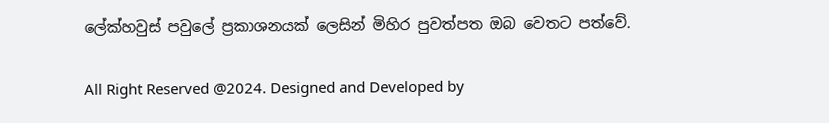ලේක්හවුස් පවුලේ ප්‍රකාශනයක් ලෙසින් මිහිර පුවත්පත ඔබ වෙතට පත්වේ.

All Right Reserved @2024. Designed and Developed by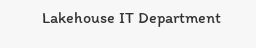Lakehouse IT Department